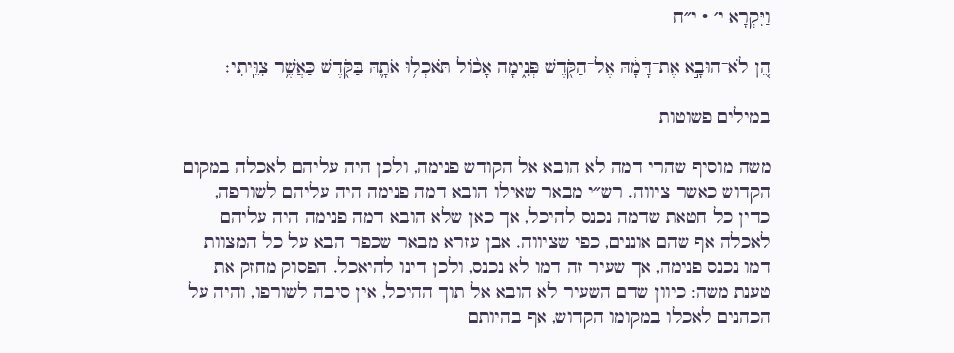וַיִּקְרָא י׳ · י״ח

הֵ֚ן לֹא־הוּבָ֣א אֶת־דָּמָ֔הּ אֶל־הַקֹּ֖דֶשׁ פְּנִ֑ימָה אָכ֨וֹל תֹּאכְל֥וּ אֹתָ֛הּ בַּקֹּ֖דֶשׁ כַּאֲשֶׁ֥ר צִוֵּֽיתִי׃

במילים פשוטות

משה מוסיף שהרי דמה לא הובא אל הקודש פנימה, ולכן היה עליהם לאכלה במקום הקדוש כאשר ציווה. רש״י מבאר שאילו הובא דמה פנימה היה עליהם לשורפה, כדין כל חטאת שדמה נכנס להיכל, אך כאן שלא הובא דמה פנימה היה עליהם לאכלה אף שהם אוננים, כפי שציווה. אבן עזרא מבאר שכפר הבא על כל המצוות דמו נכנס פנימה, אך שעיר זה דמו לא נכנס, ולכן דינו להיאכל. הפסוק מחזק את טענת משה: כיוון שדם השעיר לא הובא אל תוך ההיכל, אין סיבה לשורפו, והיה על הכהנים לאכלו במקומו הקדוש, אף בהיותם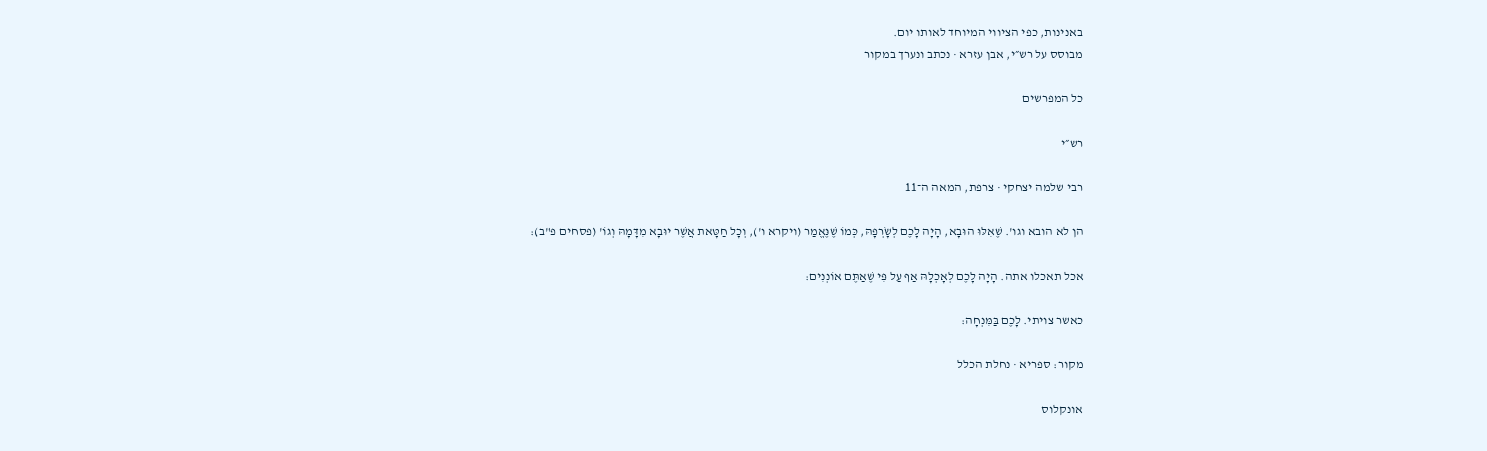באנינות, כפי הציווי המיוחד לאותו יום.
מבוסס על רש״י, אבן עזרא · נכתב ונערך במקור

כל המפרשים

רש״י

רבי שלמה יצחקי · צרפת, המאה ה־11

הן לא הובא וגו'. שֶׁאִלּוּ הוּבָא, הָיָה לָכֶם לְשָֹרְפָהּ, כְּמוֹ שֶׁנֶּאֱמַר (ויקרא ו'), וְכָל חַטָּאת אֲשֶׁר יוּבָא מִדָּמָהּ וְגוֹ' (פסחים פ"ב):

אכל תאכלו אתה. הָיָה לָכֶם לְאָכְלָהּ אַף עַל פִּי שֶׁאַתֶּם אוֹנְנִים:

כאשר צויתי. לָכֶם בַּמִּנְחָה:

מקור: ספריא · נחלת הכלל

אונקלוס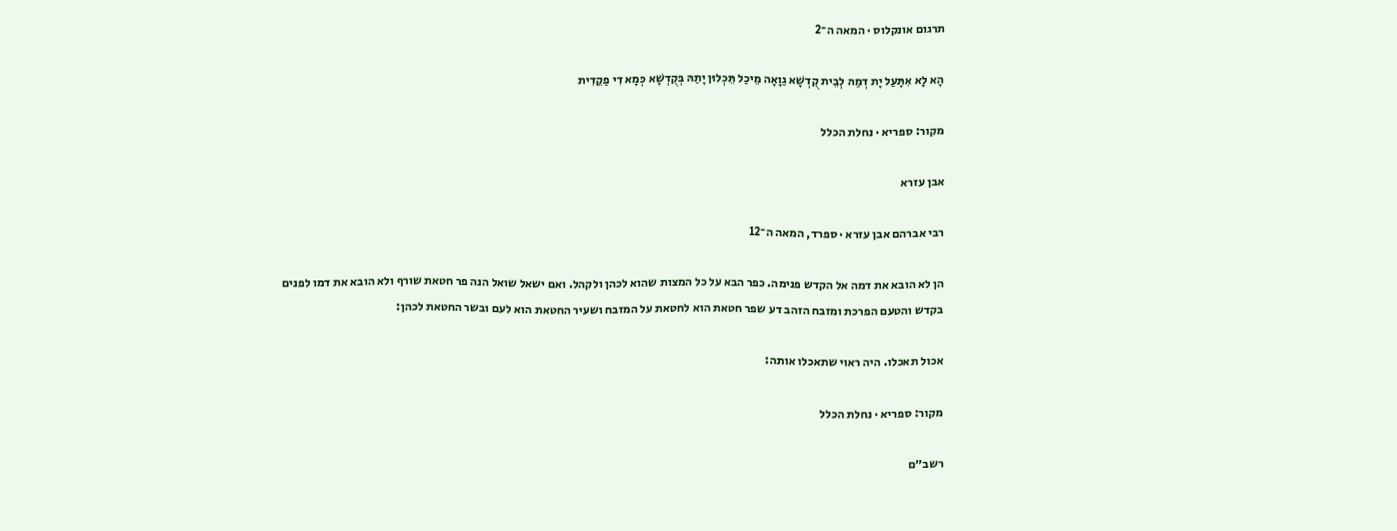תרגום אונקלוס · המאה ה־2

הָא לָא אִתָּעַל יָת דְמַהּ לְבֵית קֻדְשָׁא גַוָאָה מֵיכַל תֵּכְלוּן יָתַהּ בְּקֻדְשָׁא כְּמָא דִי פַקֵדִית

מקור: ספריא · נחלת הכלל

אבן עזרא

רבי אברהם אבן עזרא · ספרד, המאה ה־12

הן לא הובא את דמה אל הקדש פנימה. כפר הבא על כל המצות שהוא לכהן ולקהל. ואם ישאל שואל הנה פר חטאת שורף ולא הובא את דמו לפנים בקדש והטעם הפרכת ומזבח הזהב דע שפר חטאת הוא לחטאת על המזבח ושעיר החטאת הוא לעם ובשר החטאת לכהן:

אכול תאכלו. היה ראוי שתאכלו אותה:

מקור: ספריא · נחלת הכלל

רשב״ם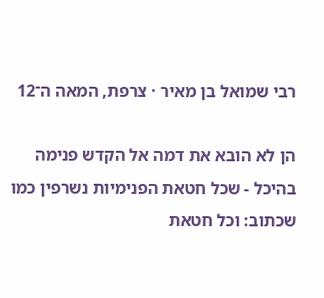רבי שמואל בן מאיר · צרפת, המאה ה־12

הן לא הובא את דמה אל הקדש פנימה בהיכל - שכל חטאת הפנימיות נשרפין כמו שכתוב: וכל חטאת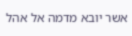אשר יובא מדמה אל אהל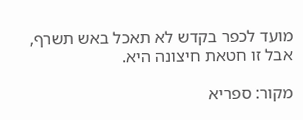מועד לכפר בקדש לא תאכל באש תשרף, אבל זו חטאת חיצונה היא.

מקור: ספריא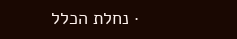· נחלת הכלל